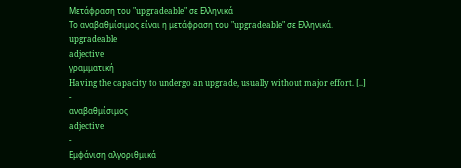Μετάφραση του "upgradeable" σε Ελληνικά
Το αναβαθμίσιμος είναι η μετάφραση του "upgradeable" σε Ελληνικά.
upgradeable
adjective
γραμματική
Having the capacity to undergo an upgrade, usually without major effort. [..]
-
αναβαθμίσιμος
adjective
-
Εμφάνιση αλγοριθμικά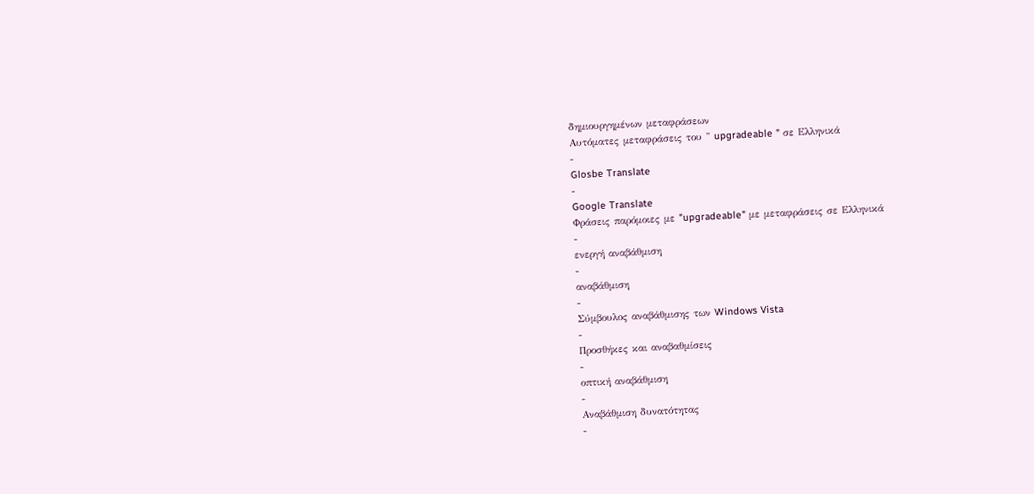δημιουργημένων μεταφράσεων
Αυτόματες μεταφράσεις του " upgradeable " σε Ελληνικά
-
Glosbe Translate
-
Google Translate
Φράσεις παρόμοιες με "upgradeable" με μεταφράσεις σε Ελληνικά
-
ενεργή αναβάθμιση
-
αναβάθμιση
-
Σύμβουλος αναβάθμισης των Windows Vista
-
Προσθήκες και αναβαθμίσεις
-
οπτική αναβάθμιση
-
Αναβάθμιση δυνατότητας
-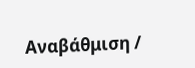Αναβάθμιση /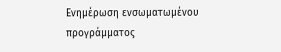Ενημέρωση ενσωματωμένου προγράμματος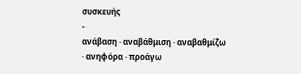συσκευής
-
ανάβαση · αναβάθμιση · αναβαθμίζω · ανηφόρα · προάγω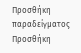Προσθήκη παραδείγματος
Προσθήκη